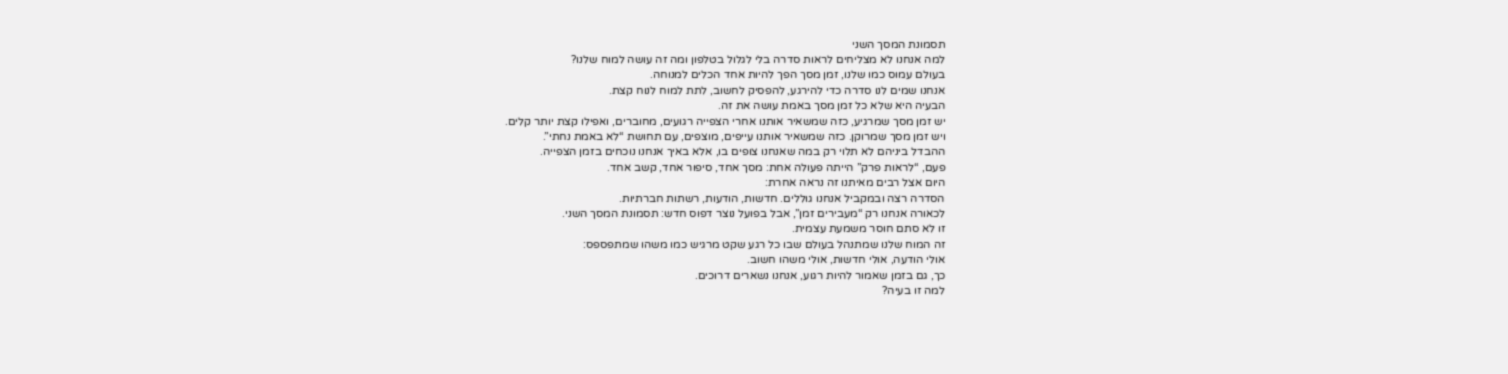תסמונת המסך השני
למה אנחנו לא מצליחים לראות סדרה בלי לגלול בטלפון ומה זה עושה למוח שלנו?
בעולם עמוס כמו שלנו, זמן מסך הפך להיות אחד הכלים למנוחה.
אנחנו שמים לנו סדרה כדי להירגע, להפסיק לחשוב, לתת למוח לנוח קצת.
הבעיה היא שלא כל זמן מסך באמת עושה את זה.
יש זמן מסך שמרגיע, כזה שמשאיר אותנו אחרי הצפייה רגועים, מחוברים, ואפילו קצת יותר קלים.
ויש זמן מסך שמרוקן. כזה שמשאיר אותנו עייפים, מוצפים, עם תחושת “לא באמת נחתי”.
ההבדל ביניהם לא תלוי רק במה שאנחנו צופים בו, אלא באיך אנחנו נוכחים בזמן הצפייה.
פעם, “לראות פרק” הייתה פעולה אחת: מסך אחד, סיפור אחד, קשב אחד.
היום אצל רבים מאיתנו זה נראה אחרת:
הסדרה רצה ובמקביל אנחנו גוללים. חדשות, הודעות, רשתות חברתיות.
לכאורה אנחנו רק “מעבירים זמן”, אבל בפועל נוצר דפוס חדש: תסמונת המסך השני.
זו לא סתם חוסר משמעת עצמית.
זה המוח שלנו שמתנהל בעולם שבו כל רגע שקט מרגיש כמו משהו שמתפספס:
אולי הודעה, אולי חדשות, אולי משהו חשוב.
כך, גם בזמן שאמור להיות רגוע, אנחנו נשארים דרוכים.
למה זו בעיה?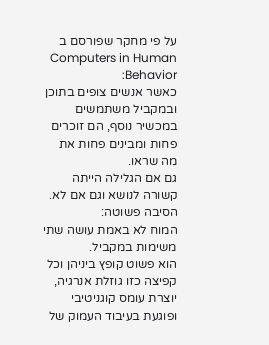על פי מחקר שפורסם ב Computers in Human Behavior:
כאשר אנשים צופים בתוכן ובמקביל משתמשים במכשיר נוסף, הם זוכרים פחות ומבינים פחות את מה שראו.
גם אם הגלילה הייתה קשורה לנושא וגם אם לא.
הסיבה פשוטה:
המוח לא באמת עושה שתי משימות במקביל.
הוא פשוט קופץ ביניהן וכל קפיצה כזו גוזלת אנרגיה, יוצרת עומס קוגניטיבי ופוגעת בעיבוד העמוק של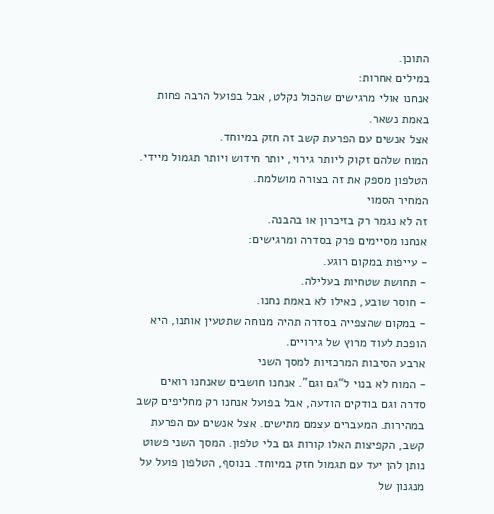התוכן.
במילים אחרות:
אנחנו אולי מרגישים שהכול נקלט, אבל בפועל הרבה פחות באמת נשאר.
אצל אנשים עם הפרעת קשב זה חזק במיוחד.
המוח שלהם זקוק ליותר גירוי, יותר חידוש ויותר תגמול מיידי.
הטלפון מספק את זה בצורה מושלמת.
המחיר הסמוי
זה לא נגמר רק בזיכרון או בהבנה.
אנחנו מסיימים פרק בסדרה ומרגישים:
- עייפות במקום רוגע.
- תחושת שטחיות בעלילה.
- חוסר שובע, כאילו לא באמת נחנו.
- במקום שהצפייה בסדרה תהיה מנוחה שתטעין אותנו, היא הופכת לעוד מרוץ של גירויים.
ארבע הסיבות המרכזיות למסך השני
- המוח לא בנוי ל“גם וגם”. אנחנו חושבים שאנחנו רואים סדרה וגם בודקים הודעה, אבל בפועל אנחנו רק מחליפים קשב במהירות. המעברים עצמם מתישים. אצל אנשים עם הפרעת קשב, הקפיצות האלו קורות גם בלי טלפון. המסך השני פשוט נותן להן יעד עם תגמול חזק במיוחד. בנוסף, הטלפון פועל על מנגנון של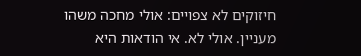חיזוקים לא צפויים: אולי מחכה משהו מעניין. אולי לא. אי הודאות היא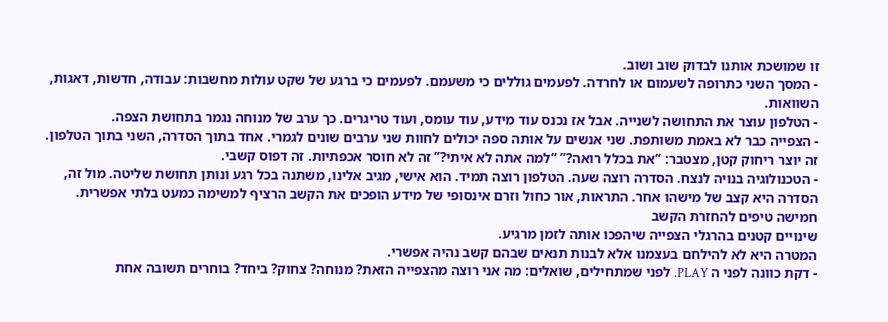זו שמושכת אותנו לבדוק שוב ושוב.
- המסך השני כתרופה לשעמום או לחרדה. לפעמים גוללים כי משעמם. לפעמים כי ברגע של שקט עולות מחשבות: עבודה, חדשות, דאגות, השוואות.
- הטלפון עוצר את התחושה לשנייה. אבל אז נכנס עוד מידע, עוד עומס, ועוד טריגרים. כך ערב של מנוחה נגמר בתחושת הצפה.
- הצפייה כבר לא באמת משותפת. שני אנשים על אותה ספה יכולים לחוות שני ערבים שונים לגמרי. אחד בתוך הסדרה, השני בתוך הטלפון. זה יוצר ריחוק קטן, מצטבר: “את בכלל רואה?” “למה אתה לא איתי?” זה לא חוסר אכפתיות. זה דפוס קשבי.
- הטכנולוגיה בנויה לנצח. הסדרה רוצה שעה. הטלפון רוצה תמיד. הוא אישי, מגיב אלינו, משתנה בכל רגע ונותן תחושת שליטה. מול זה, הסדרה היא קצב של מישהו אחר. התראות, אור כחול וזרם אינסופי של מידע הופכים את הקשב הרציף למשימה כמעט בלתי אפשרית.
חמישה טיפים להחזרת הקשב
שינויים קטנים בהרגלי הצפייה שיהפכו אותה לזמן מרגיע.
המטרה היא לא להילחם בעצמנו אלא לבנות תנאים שבהם קשב נהיה אפשרי.
- דקת כוונה לפני ה PLAY. לפני שמתחילים, שואלים: מה אני רוצה מהצפייה הזאת? מנוחה? צחוק? ביחד? בוחרים תשובה אחת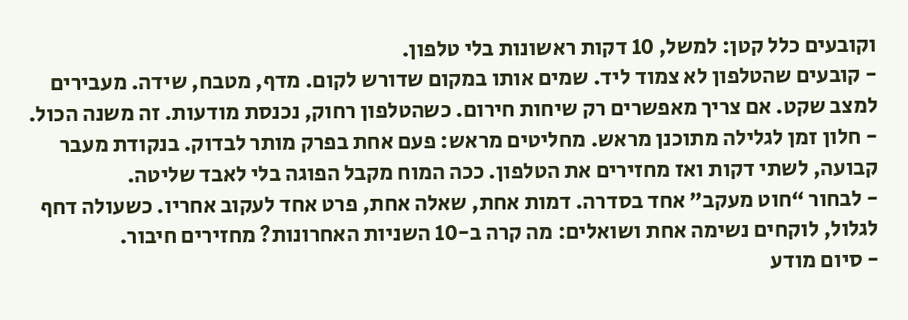וקובעים כלל קטן: למשל, 10 דקות ראשונות בלי טלפון.
- קובעים שהטלפון לא צמוד ליד. שמים אותו במקום שדורש לקום. מדף, מטבח, שידה. מעבירים למצב שקט. אם צריך מאפשרים רק שיחות חירום. כשהטלפון רחוק, נכנסת מודעות. זה משנה הכול.
- חלון זמן לגלילה מתוכנן מראש. מחליטים מראש: פעם אחת בפרק מותר לבדוק. בנקודת מעבר קבועה, לשתי דקות ואז מחזירים את הטלפון. ככה המוח מקבל הפוגה בלי לאבד שליטה.
- לבחור “חוט מעקב” אחד בסדרה. דמות אחת, שאלה אחת, פרט אחד לעקוב אחריו. כשעולה דחף לגלול, לוקחים נשימה אחת ושואלים: מה קרה ב-10 השניות האחרונות? מחזירים חיבור.
- סיום מודע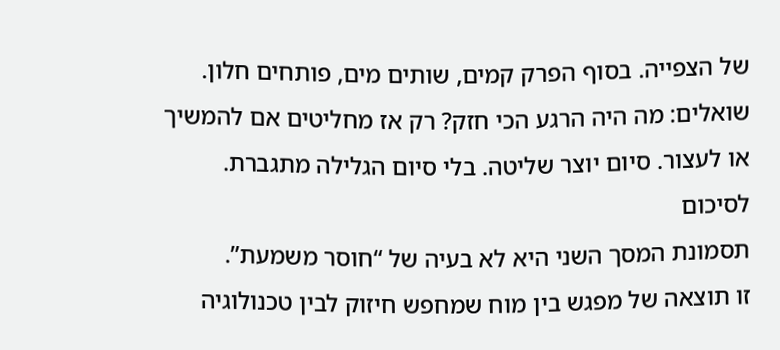של הצפייה. בסוף הפרק קמים, שותים מים, פותחים חלון. שואלים: מה היה הרגע הכי חזק? רק אז מחליטים אם להמשיך או לעצור. סיום יוצר שליטה. בלי סיום הגלילה מתגברת.
לסיכום
תסמונת המסך השני היא לא בעיה של “חוסר משמעת”.
זו תוצאה של מפגש בין מוח שמחפש חיזוק לבין טכנולוגיה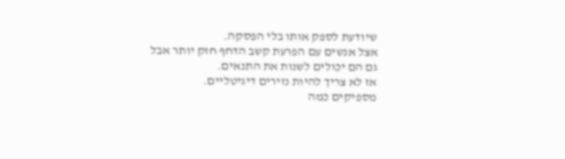שיודעת לספק אותו בלי הפסקה.
אצל אנשים עם הפרעת קשב הדחף חזק יותר אבל גם הם יכולים לשנות את התנאים.
אז לא צריך להיות נזירים דיגיטליים.
מספיקים כמה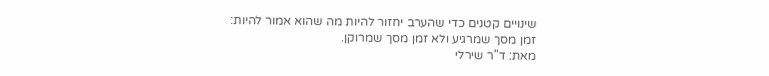שינויים קטנים כדי שהערב יחזור להיות מה שהוא אמור להיות:
זמן מסך שמרגיע ולא זמן מסך שמרוקן.
מאת: ד"ר שירלי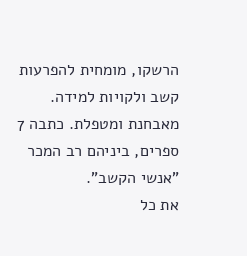הרשקו, מומחית להפרעות קשב ולקויות למידה.
מאבחנת ומטפלת. כתבה 7 ספרים, ביניהם רב המכר "אנשי הקשב".
את כל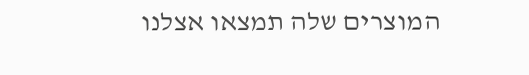המוצרים שלה תמצאו אצלנו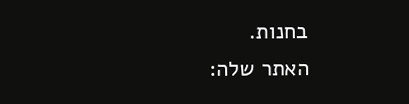בחנות.
האתר שלה: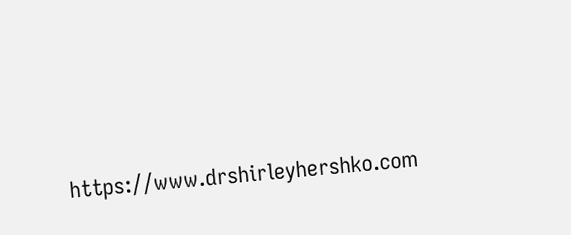https://www.drshirleyhershko.com